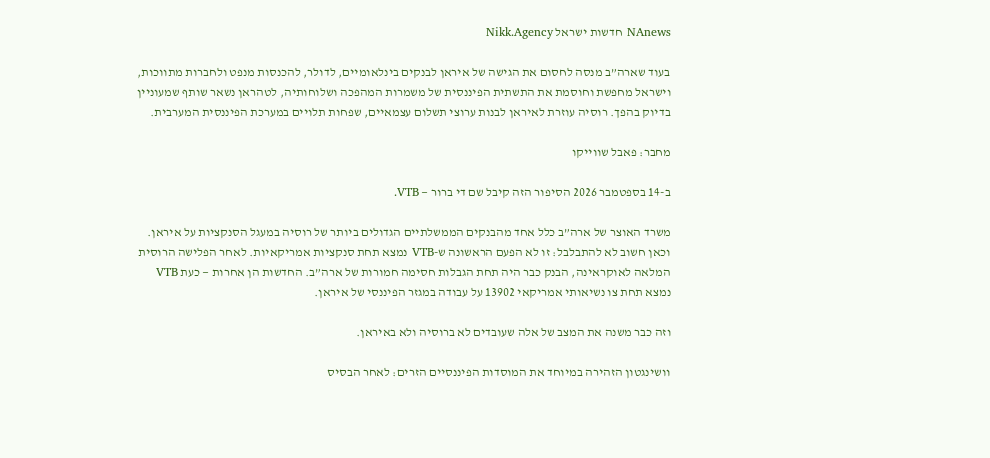NAnews חדשות ישראל Nikk.Agency

בעוד שארה”ב מנסה לחסום את הגישה של איראן לבנקים בינלאומיים, לדולר, להכנסות מנפט ולחברות מתווכות, וישראל מחפשת וחוסמת את התשתית הפיננסית של משמרות המהפכה ושלוחותיה, לטהראן נשאר שותף שמעוניין בדיוק בהפך. רוסיה עוזרת לאיראן לבנות ערוצי תשלום עצמאיים, שפחות תלויים במערכת הפיננסית המערבית.

מחבר: פאבל שווייקו

ב-14 בספטמבר 2026 הסיפור הזה קיבל שם די ברור — VTB.

משרד האוצר של ארה”ב כלל אחד מהבנקים הממשלתיים הגדולים ביותר של רוסיה במעגל הסנקציות על איראן. וכאן חשוב לא להתבלבל: זו לא הפעם הראשונה ש-VTB נמצא תחת סנקציות אמריקאיות. לאחר הפלישה הרוסית המלאה לאוקראינה, הבנק כבר היה תחת הגבלות חסימה חמורות של ארה”ב. החדשות הן אחרות — כעת VTB נמצא תחת צו נשיאותי אמריקאי 13902 על עבודה במגזר הפיננסי של איראן.

וזה כבר משנה את המצב של אלה שעובדים לא ברוסיה ולא באיראן.

וושינגטון הזהירה במיוחד את המוסדות הפיננסיים הזרים: לאחר הבסיס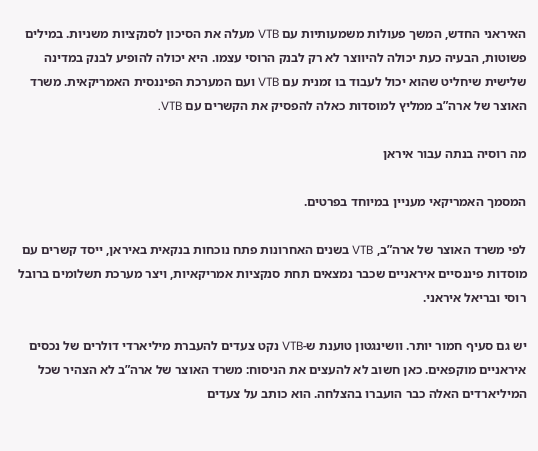האיראני החדש, המשך פעולות משמעותיות עם VTB מעלה את הסיכון לסנקציות משניות. במילים פשוטות, הבעיה כעת יכולה להיווצר לא רק לבנק הרוסי עצמו. היא יכולה להופיע לבנק במדינה שלישית שיחליט שהוא יכול לעבוד בו זמנית עם VTB ועם המערכת הפיננסית האמריקאית. משרד האוצר של ארה”ב ממליץ למוסדות כאלה להפסיק את הקשרים עם VTB.

מה רוסיה בנתה עבור איראן

המסמך האמריקאי מעניין במיוחד בפרטים.

לפי משרד האוצר של ארה”ב, VTB בשנים האחרונות פתח נוכחות בנקאית באיראן, ייסד קשרים עם מוסדות פיננסיים איראניים שכבר נמצאים תחת סנקציות אמריקאיות, ויצר מערכת תשלומים ברובל רוסי ובריאל איראני.

יש גם סעיף חמור יותר. וושינגטון טוענת ש-VTB נקט צעדים להעברת מיליארדי דולרים של נכסים איראניים מוקפאים. כאן חשוב לא להעצים את הניסוח: משרד האוצר של ארה”ב לא הצהיר שכל המיליארדים האלה כבר הועברו בהצלחה. הוא כותב על צעדים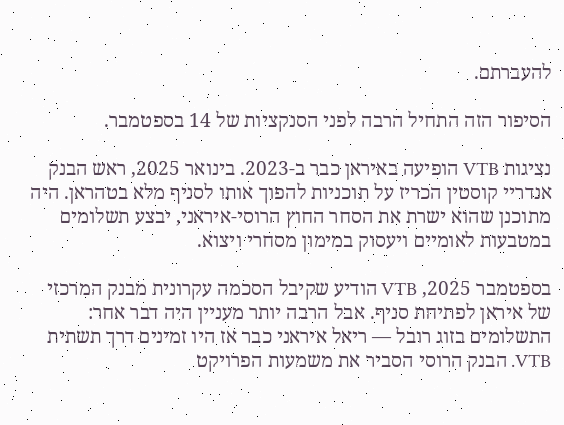להעברתם.

הסיפור הזה התחיל הרבה לפני הסנקציות של 14 בספטמבר.

נציגות VTB הופיעה באיראן כבר ב-2023. בינואר 2025, ראש הבנק אנדריי קוסטין הכריז על תוכניות להפוך אותו לסניף מלא בטהראן. היה מתוכנן שהוא ישרת את הסחר החוץ הרוסי-איראני, יבצע תשלומים במטבעות לאומיים ויעסוק במימון מסחרי ויצוא.

בספטמבר 2025, VTB הודיע שקיבל הסכמה עקרונית מבנק המרכזי של איראן לפתיחת סניף. אבל הרבה יותר מעניין היה דבר אחר: התשלומים בזוג רובל — ריאל איראני כבר אז היו זמינים דרך תשתית VTB. הבנק הרוסי הסביר את משמעות הפרויקט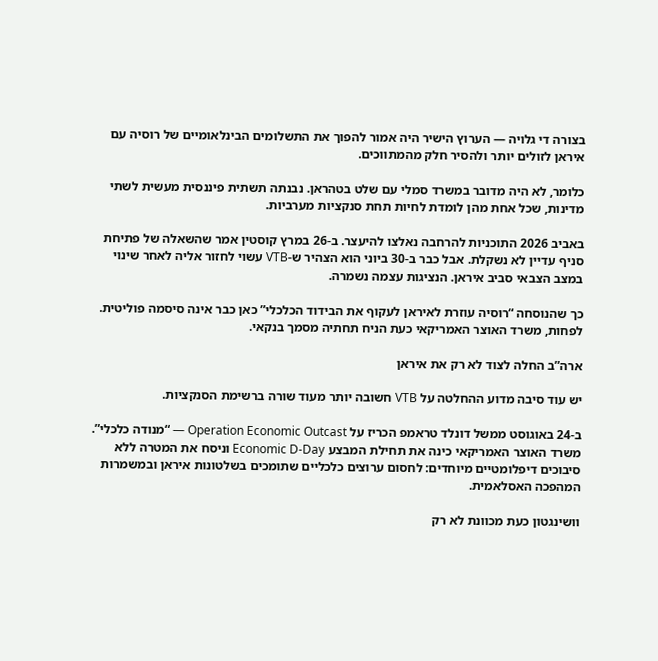בצורה די גלויה — הערוץ הישיר היה אמור להפוך את התשלומים הבינלאומיים של רוסיה עם איראן לזולים יותר ולהסיר חלק מהמתווכים.

כלומר, לא היה מדובר במשרד סמלי עם שלט בטהראן. נבנתה תשתית פיננסית מעשית לשתי מדינות, שכל אחת מהן לומדת לחיות תחת סנקציות מערביות.

באביב 2026 התוכניות להרחבה נאלצו להיעצר. ב-26 במרץ קוסטין אמר שהשאלה של פתיחת סניף עדיין לא נשקלת. אבל כבר ב-30 ביוני הוא הצהיר ש-VTB עשוי לחזור אליה לאחר שינוי במצב הצבאי סביב איראן. הנציגות עצמה נשמרה.

כך שהנוסחה “רוסיה עוזרת לאיראן לעקוף את הבידוד הכלכלי” כאן כבר אינה סיסמה פוליטית. לפחות, משרד האוצר האמריקאי כעת הניח תחתיה מסמך בנקאי.

ארה”ב החלה לצוד לא רק את איראן

יש עוד סיבה מדוע ההחלטה על VTB חשובה יותר מעוד שורה ברשימת הסנקציות.

ב-24 באוגוסט ממשל דונלד טראמפ הכריז על Operation Economic Outcast — “מנודה כלכלי”. משרד האוצר האמריקאי כינה את תחילת המבצע Economic D-Day וניסח את המטרה ללא סיבוכים דיפלומטיים מיוחדים: לחסום ערוצים כלכליים שתומכים בשלטונות איראן ובמשמרות המהפכה האסלאמית.

וושינגטון כעת מכוונת לא רק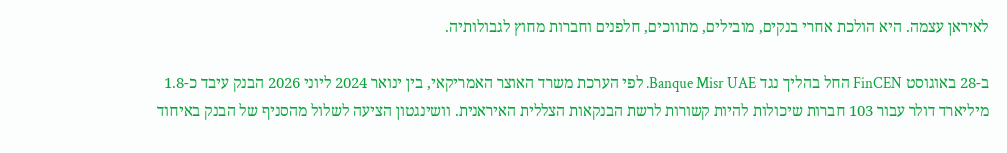לאיראן עצמה. היא הולכת אחרי בנקים, מובילים, מתווכים, חלפנים וחברות מחוץ לגבולותיה.

ב-28 באוגוסט FinCEN החל בהליך נגד Banque Misr UAE. לפי הערכת משרד האוצר האמריקאי, בין ינואר 2024 ליוני 2026 הבנק עיבד כ-1.8 מיליארד דולר עבור 103 חברות שיכולות להיות קשורות לרשת הבנקאות הצללית האיראנית. וושינגטון הציעה לשלול מהסניף של הבנק באיחוד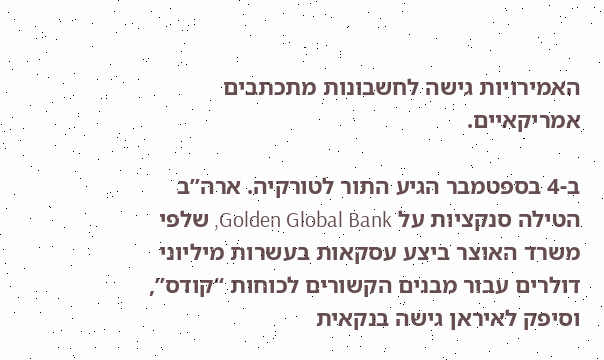האמירויות גישה לחשבונות מתכתבים אמריקאיים.

ב-4 בספטמבר הגיע התור לטורקיה. ארה”ב הטילה סנקציות על Golden Global Bank, שלפי משרד האוצר ביצע עסקאות בעשרות מיליוני דולרים עבור מבנים הקשורים לכוחות “קודס”, וסיפק לאיראן גישה בנקאית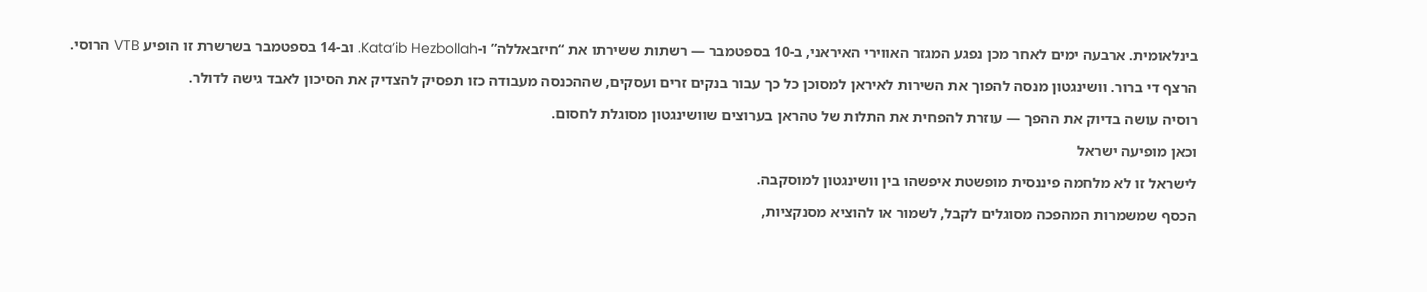בינלאומית. ארבעה ימים לאחר מכן נפגע המגזר האווירי האיראני, ב-10 בספטמבר — רשתות ששירתו את “חיזבאללה” ו-Kata’ib Hezbollah. וב-14 בספטמבר בשרשרת זו הופיע VTB הרוסי.

הרצף די ברור. וושינגטון מנסה להפוך את השירות לאיראן למסוכן כל כך עבור בנקים זרים ועסקים, שההכנסה מעבודה כזו תפסיק להצדיק את הסיכון לאבד גישה לדולר.

רוסיה עושה בדיוק את ההפך — עוזרת להפחית את התלות של טהראן בערוצים שוושינגטון מסוגלת לחסום.

וכאן מופיעה ישראל

לישראל זו לא מלחמה פיננסית מופשטת איפשהו בין וושינגטון למוסקבה.

הכסף שמשמרות המהפכה מסוגלים לקבל, לשמור או להוציא מסנקציות,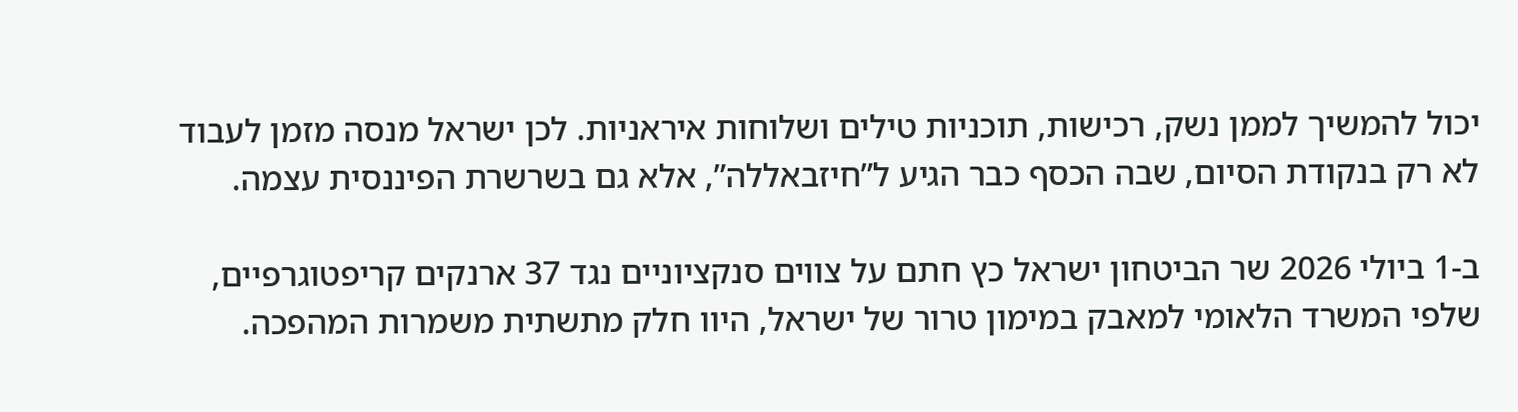יכול להמשיך לממן נשק, רכישות, תוכניות טילים ושלוחות איראניות. לכן ישראל מנסה מזמן לעבוד לא רק בנקודת הסיום, שבה הכסף כבר הגיע ל”חיזבאללה”, אלא גם בשרשרת הפיננסית עצמה.

ב-1 ביולי 2026 שר הביטחון ישראל כץ חתם על צווים סנקציוניים נגד 37 ארנקים קריפטוגרפיים, שלפי המשרד הלאומי למאבק במימון טרור של ישראל, היוו חלק מתשתית משמרות המהפכה.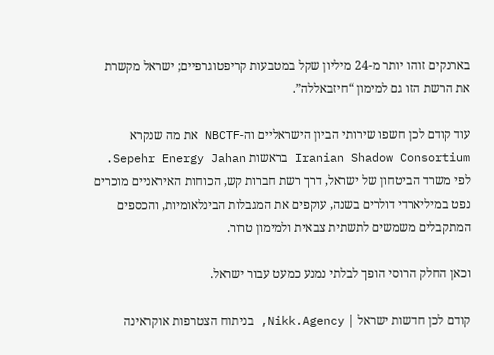בארנקים זוהו יותר מ-24 מיליון שקל במטבעות קריפטוגרפיים; ישראל מקשרת את הרשת הזו גם למימון “חיזבאללה”.

עוד קודם לכן חשפו שירותי הביון הישראליים וה-NBCTF את מה שנקרא Iranian Shadow Consortium בראשות Sepehr Energy Jahan. לפי משרד הביטחון של ישראל, דרך רשת חברות קש, הכוחות האיראניים מוכרים נפט במיליארדי דולרים בשנה, עוקפים את המגבלות הבינלאומיות, והכספים המתקבלים משמשים לתשתית צבאית ולמימון טרור.

וכאן החלק הרוסי הופך לבלתי נמנע כמעט עבור ישראל.

קודם לכן חדשות ישראל | Nikk.Agency, בניתוח הצטרפות אוקראינה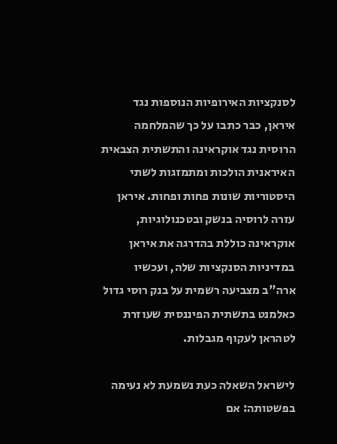לסנקציות האירופיות הנוספות נגד איראן, כבר כתבו על כך שהמלחמה הרוסית נגד אוקראינה והתשתית הצבאית האיראנית הולכות ומתמזגות לשתי היסטוריות שונות פחות ופחות. איראן עזרה לרוסיה בנשק ובטכנולוגיות, אוקראינה כוללת בהדרגה את איראן במדיניות הסנקציות שלה, ועכשיו ארה”ב מצביעה רשמית על בנק רוסי גדול כאלמנט בתשתית הפיננסית שעוזרת לטהראן לעקוף מגבלות.

לישראל השאלה כעת נשמעת לא נעימה בפשטותה: אם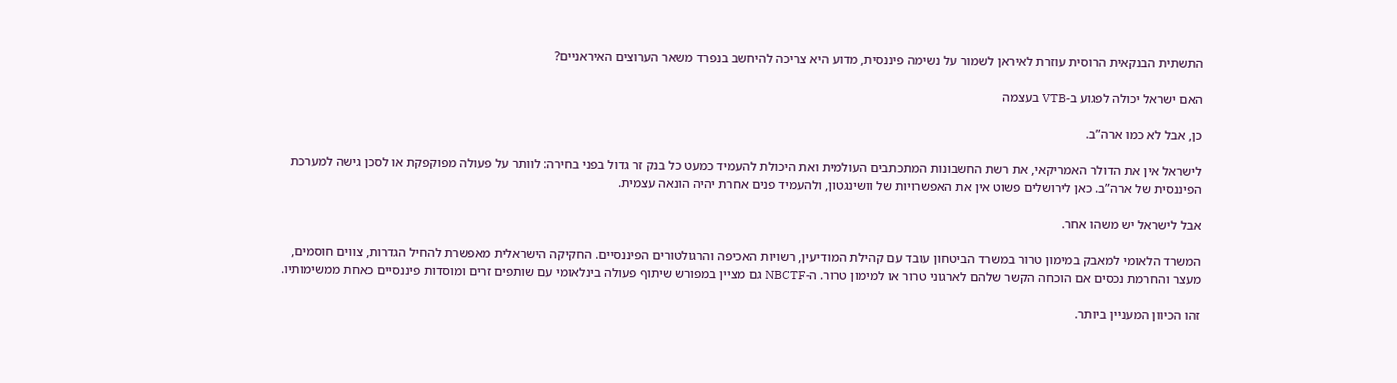התשתית הבנקאית הרוסית עוזרת לאיראן לשמור על נשימה פיננסית, מדוע היא צריכה להיחשב בנפרד משאר הערוצים האיראניים?

האם ישראל יכולה לפגוע ב-VTB בעצמה

כן, אבל לא כמו ארה”ב.

לישראל אין את הדולר האמריקאי, את רשת החשבונות המתכתבים העולמית ואת היכולת להעמיד כמעט כל בנק זר גדול בפני בחירה: לוותר על פעולה מפוקפקת או לסכן גישה למערכת הפיננסית של ארה”ב. כאן לירושלים פשוט אין את האפשרויות של וושינגטון, ולהעמיד פנים אחרת יהיה הונאה עצמית.

אבל לישראל יש משהו אחר.

המשרד הלאומי למאבק במימון טרור במשרד הביטחון עובד עם קהילת המודיעין, רשויות האכיפה והרגולטורים הפיננסיים. החקיקה הישראלית מאפשרת להחיל הגדרות, צווים חוסמים, מעצר והחרמת נכסים אם הוכחה הקשר שלהם לארגוני טרור או למימון טרור. ה-NBCTF גם מציין במפורש שיתוף פעולה בינלאומי עם שותפים זרים ומוסדות פיננסיים כאחת ממשימותיו.

זהו הכיוון המעניין ביותר.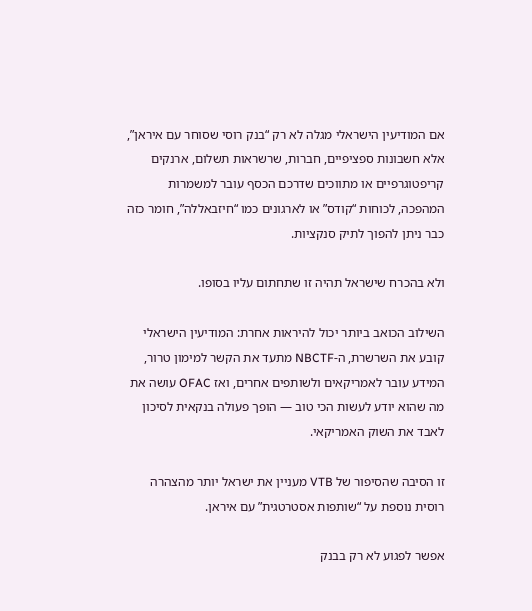אם המודיעין הישראלי מגלה לא רק “בנק רוסי שסוחר עם איראן”, אלא חשבונות ספציפיים, חברות, שרשראות תשלום, ארנקים קריפטוגרפיים או מתווכים שדרכם הכסף עובר למשמרות המהפכה, לכוחות “קודס” או לארגונים כמו “חיזבאללה”, חומר כזה כבר ניתן להפוך לתיק סנקציות.

ולא בהכרח שישראל תהיה זו שתחתום עליו בסופו.

השילוב הכואב ביותר יכול להיראות אחרת: המודיעין הישראלי קובע את השרשרת, ה-NBCTF מתעד את הקשר למימון טרור, המידע עובר לאמריקאים ולשותפים אחרים, ואז OFAC עושה את מה שהוא יודע לעשות הכי טוב — הופך פעולה בנקאית לסיכון לאבד את השוק האמריקאי.

זו הסיבה שהסיפור של VTB מעניין את ישראל יותר מהצהרה רוסית נוספת על “שותפות אסטרטגית” עם איראן.

אפשר לפגוע לא רק בבנק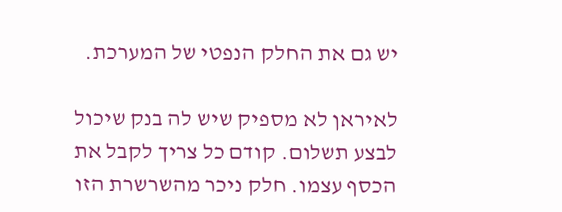יש גם את החלק הנפטי של המערכת.

לאיראן לא מספיק שיש לה בנק שיכול לבצע תשלום. קודם כל צריך לקבל את הכסף עצמו. חלק ניכר מהשרשרת הזו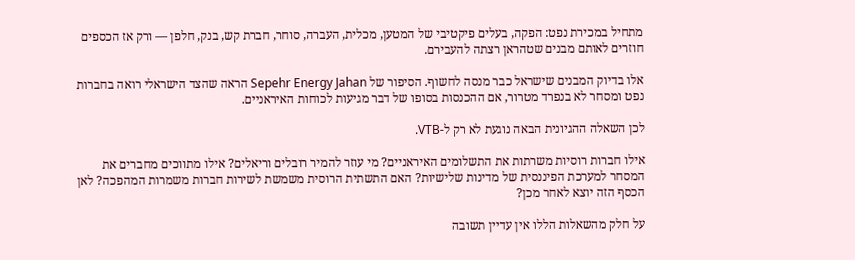מתחיל במכירת נפט: הפקה, בעלים פיקטיבי של המטען, מכלית, העברה, סוחר, חברת קש, בנק, חלפן — ורק אז הכספים חוזרים לאותם מבנים שטהראן רצתה להעבירם.

אלו בדיוק המבנים שישראל כבר מנסה לחשוף. הסיפור של Sepehr Energy Jahan הראה שהצד הישראלי רואה בחברות נפט ומסחר לא בנפרד מטרור, אם ההכנסות בסופו של דבר מגיעות לכוחות האיראניים.

לכן השאלה ההגיונית הבאה נוגעת לא רק ל-VTB.

אילו חברות רוסיות משרתות את התשלומים האיראניים? מי עוזר להמיר רובלים וריאלים? אילו מתווכים מחברים את המסחר למערכת הפיננסית של מדינות שלישיות? האם התשתית הרוסית משמשת לשירות חברות משמרות המהפכה? לאן הכסף הזה יוצא לאחר מכן?

על חלק מהשאלות הללו אין עדיין תשובה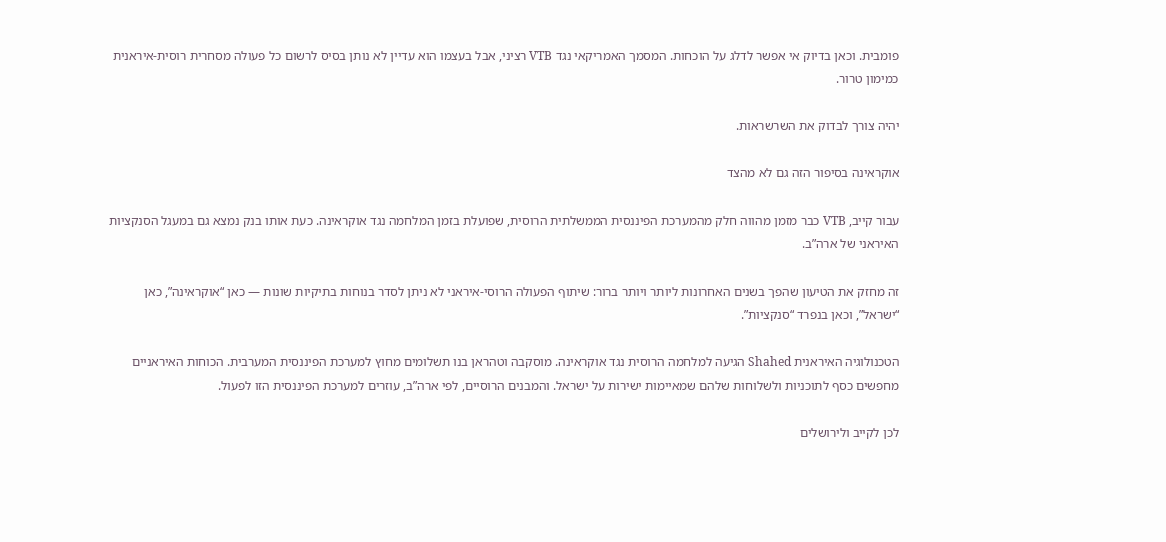פומבית. וכאן בדיוק אי אפשר לדלג על הוכחות. המסמך האמריקאי נגד VTB רציני, אבל בעצמו הוא עדיין לא נותן בסיס לרשום כל פעולה מסחרית רוסית-איראנית כמימון טרור.

יהיה צורך לבדוק את השרשראות.

אוקראינה בסיפור הזה גם לא מהצד

עבור קייב, VTB כבר מזמן מהווה חלק מהמערכת הפיננסית הממשלתית הרוסית, שפועלת בזמן המלחמה נגד אוקראינה. כעת אותו בנק נמצא גם במעגל הסנקציות האיראני של ארה”ב.

זה מחזק את הטיעון שהפך בשנים האחרונות ליותר ויותר ברור: שיתוף הפעולה הרוסי-איראני לא ניתן לסדר בנוחות בתיקיות שונות — כאן “אוקראינה”, כאן “ישראל”, וכאן בנפרד “סנקציות”.

הטכנולוגיה האיראנית Shahed הגיעה למלחמה הרוסית נגד אוקראינה. מוסקבה וטהראן בנו תשלומים מחוץ למערכת הפיננסית המערבית. הכוחות האיראניים מחפשים כסף לתוכניות ולשלוחות שלהם שמאיימות ישירות על ישראל. והמבנים הרוסיים, לפי ארה”ב, עוזרים למערכת הפיננסית הזו לפעול.

לכן לקייב ולירושלים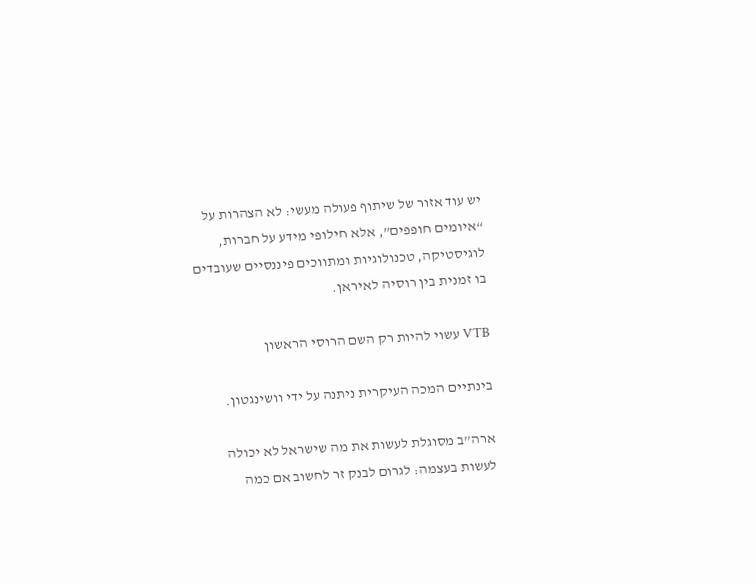יש עוד אזור של שיתוף פעולה מעשי: לא הצהרות על “איומים חופפים”, אלא חילופי מידע על חברות, לוגיסטיקה, טכנולוגיות ומתווכים פיננסיים שעובדים בו זמנית בין רוסיה לאיראן.

VTB עשוי להיות רק השם הרוסי הראשון

בינתיים המכה העיקרית ניתנה על ידי וושינגטון.

ארה”ב מסוגלת לעשות את מה שישראל לא יכולה לעשות בעצמה: לגרום לבנק זר לחשוב אם כמה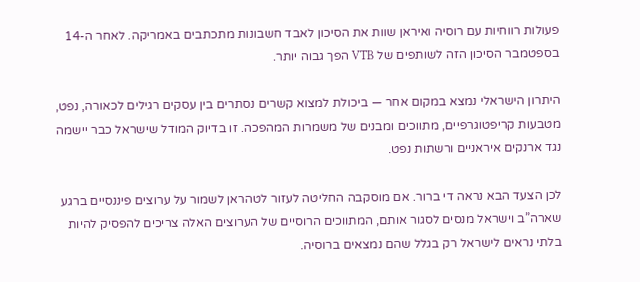פעולות רווחיות עם רוסיה ואיראן שוות את הסיכון לאבד חשבונות מתכתבים באמריקה. לאחר ה-14 בספטמבר הסיכון הזה לשותפים של VTB הפך גבוה יותר.

היתרון הישראלי נמצא במקום אחר — ביכולת למצוא קשרים נסתרים בין עסקים רגילים לכאורה, נפט, מטבעות קריפטוגרפיים, מתווכים ומבנים של משמרות המהפכה. זו בדיוק המודל שישראל כבר יישמה נגד ארנקים איראניים ורשתות נפט.

לכן הצעד הבא נראה די ברור. אם מוסקבה החליטה לעזור לטהראן לשמור על ערוצים פיננסיים ברגע שארה”ב וישראל מנסים לסגור אותם, המתווכים הרוסיים של הערוצים האלה צריכים להפסיק להיות בלתי נראים לישראל רק בגלל שהם נמצאים ברוסיה.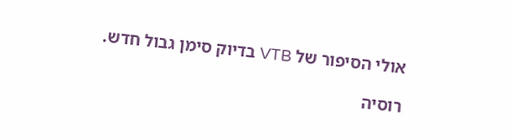אולי הסיפור של VTB בדיוק סימן גבול חדש.

רוסיה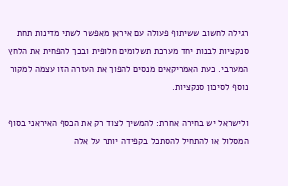רגילה לחשוב ששיתוף פעולה עם איראן מאפשר לשתי מדינות תחת סנקציות לבנות יחד מערכת תשלומים חלופית ובכך להפחית את הלחץ המערבי. כעת האמריקאים מנסים להפוך את העזרה הזו עצמה למקור נוסף לסיכון סנקציות.

ולישראל יש בחירה אחרת: להמשיך לצוד רק את הכסף האיראני בסוף המסלול או להתחיל להסתכל בקפידה יותר על אלה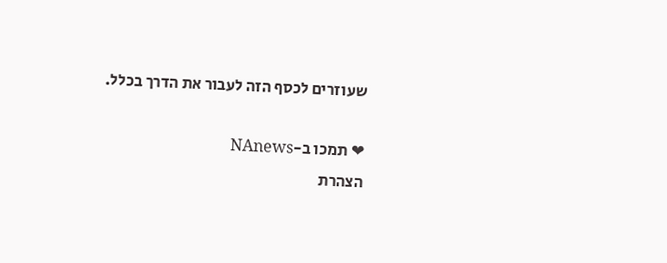שעוזרים לכסף הזה לעבור את הדרך בכלל.

❤ תמכו ב-NAnews
הצהרת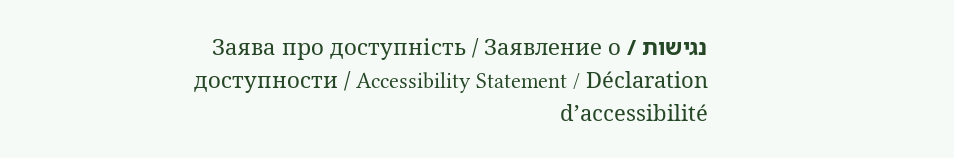נגישות / Заява про доступність / Заявление о доступности / Accessibility Statement / Déclaration d’accessibilité